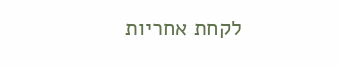לקחת אחריות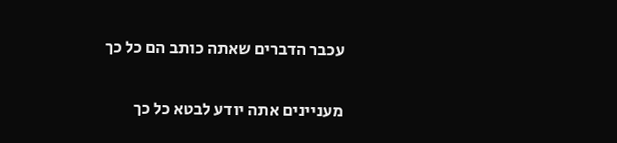עכבר הדברים שאתה כותב הם כל כך

מעניינים אתה יודע לבטא כל כך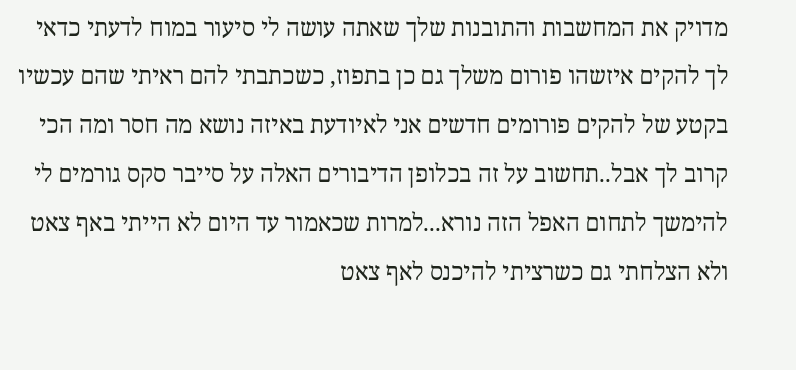מדויק את המחשבות והתובנות שלך שאתה עושה לי סיעור במוח לדעתי כדאי לך להקים איזשהו פורום משלך גם כן בתפוז, כשכתבתי להם ראיתי שהם עכשיו בקטע של להקים פורומים חדשים אני לאיודעת באיזה נושא מה חסר ומה הכי קרוב לך אבל..תחשוב על זה בכלופן הדיבורים האלה על סייבר סקס גורמים לי להימשך לתחום האפל הזה נורא...למרות שכאמור עד היום לא הייתי באף צאט ולא הצלחתי גם כשרציתי להיכנס לאף צאט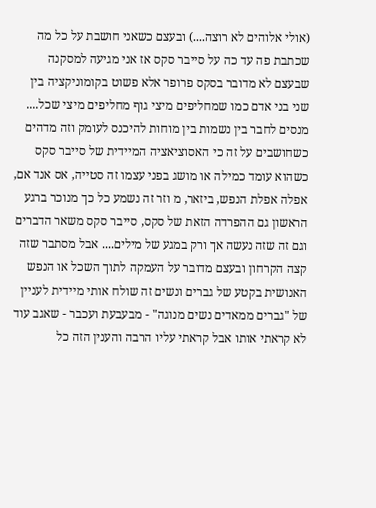(אולי אלוהים לא רוצה....) ובעצם כשאני חושבת על כל מה שכתבת פה עד כה על סייבר סקס אז אני מגיעה למסקנה שבעצם לא מדובר בסקס פרופר אלא פשוט בקומוניקציה בין שני בני אדם כמו שמחליפים מיצי גוף מחליפים מיצי שכל.... מנסים לחבר בין נשמות בין מוחות להיכנס לעומק וזה מדהים כשחושבים על זה כי האסוציאציה המיידית של סייבר סקס כשהוא עומד כמילה או מושג בפני עצמו זה סטייה, אס אנד אם, אפלה אפלת הנפש, ביזאר, מ וזר זה נשמע כל כך מנוכר ברגע הראשון גם ההפרדה הזאת של סקס, סייבר סקס משאר הדברים וגם זה שזה נעשה אך ורק במגע של מילים.... אבל מסתבר שזה קצה הקרחון ובעצם מדובר על העמקה לתוך השכל או הנפש האנושית בקטע של גברים ונשים זה שולח אותי מיידית לעניין של "גברים ממאדים נשים מנוגה" - מבעבעת ועכבר - שאגב עוד לא קראתי אותו אבל קראתי עליו הרבה והענין הזה כל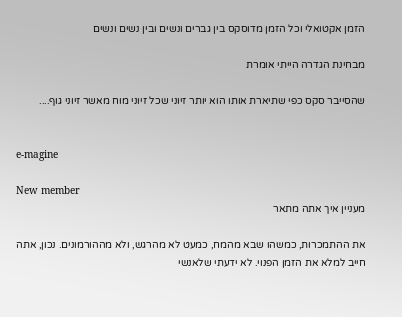הזמן אקטואלי וכל הזמן מדוסקס בין גברים ונשים ובין נשים ונשים

מבחינת הגדרה הייתי אומרת

שהסייבר סקס כפי שתיארת אותו הוא יותר זיוני שכל זיוני מוח מאשר זיוני גוף....


e-magine

New member
מעניין איך אתה מתאר

את ההתמכרות, כמשהו שבא מהמח, כמעט לא מהרגש, ולא מההורמונים. נכון, אתה חייב למלא את הזמן הפנוי. לא ידעתי שלאנשי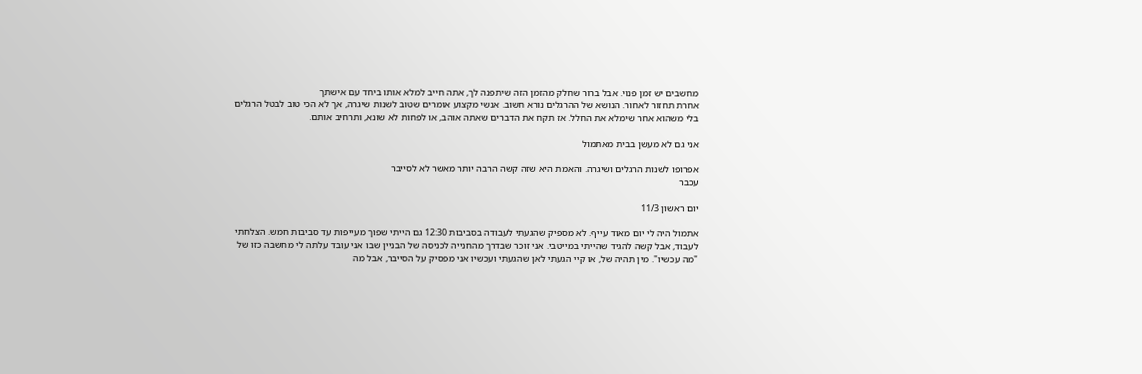מחשבים יש זמן פנוי. אבל ברור שחלק מהזמן הזה שיתפנה לך, אתה חייב למלא אותו ביחד עם אישתך
אחרת תחזור לאחור. הנושא של ההרגלים נורא חשוב. אנשי מקצוע אומרים שטוב לשנות שיגרה, אך לא הכי טוב לבטל הרגלים בלי משהוא אחר שימלא את החלל. אז תקח את הדברים שאתה אוהב, או לפחות לא שונא, ותרחיב אותם.

אני גם לא מעשן בבית מאתמול

אפרופו לשנות הרגלים ושיגרה. והאמת היא שזה קשה הרבה יותר מאשר לא לסייבר
עכבר

יום ראשון 11/3

אתמול היה לי יום מאוד עייף. לא מספיק שהגעתי לעבודה בסביבות 12:30 גם הייתי שפוך מעייפות עד סביבות חמש. הצלחתי לעבוד, אבל קשה להגיד שהייתי במייטבי. אני זוכר שבדרך מהחנייה לכניסה של הבניין שבו אני עובד עלתה לי מחשבה כזו של "מה עכשיו". מין תהיה של, או קיי הגעתי לאן שהגעתי ועכשיו אני מפסיק על הסייבר, אבל מה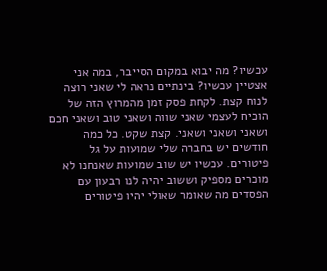עכשיו? מה יבוא במקום הסייבר, במה אני אצטיין עכשיו? בינתיים נראה לי שאני רוצה לנוח קצת. לקחת פסק זמן מהמרוץ הזה של הוכיח לעצמי שאני שווה ושאני טוב ושאני חכם ושאני ושאני ושאני. קצת שקט. כל כמה חודשים יש בחברה שלי שמועות על גל פיטורים. עכשיו יש שוב שמועות שאנחנו לא מוכרים מספיק וששוב יהיה לנו רבעון עם הפסדים מה שאומר שאולי יהיו פיטורים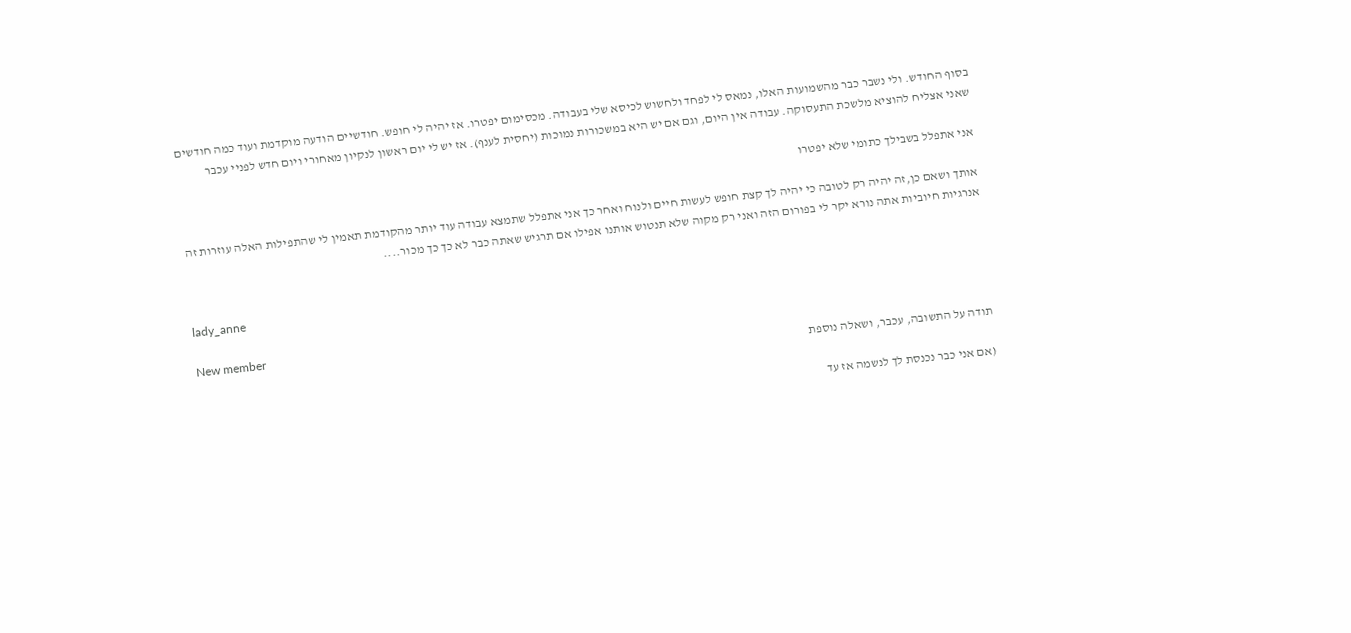בסוף החודש. ולי נשבר כבר מהשמועות האלו, נמאס לי לפחד ולחשוש לכיסא שלי בעבודה. מכסימום יפטרו. אז יהיה לי חופש. חודשיים הודעה מוקדמת ועוד כמה חודשים שאני אצליח להוציא מלשכת התעסוקה. עבודה אין היום, וגם אם יש היא במשכורות נמוכות (יחסית לענף). אז יש לי יום ראשון לנקיון מאחורי ויום חדש לפניי עכבר

אני אתפלל בשבילך כתומי שלא יפטרו

אותך ושאם כן,זה יהיה רק לטובה כי יהיה לך קצת חופש לעשות חיים ולנוח ואחר כך אני אתפלל שתמצא עבודה עוד יותר מהקודמת תאמין לי שהתפילות האלה עוזרות זה אנרגיות חיוביות אתה נורא יקר לי בפורום הזה ואני רק מקוה שלא תנטוש אותנו אפילו אם תרגיש שאתה כבר לא כך כך מכור....


lady_anne

New member
תודה על התשובה, עכבר, ושאלה נוספת

(אם אני כבר נכנסת לך לנשמה אז עד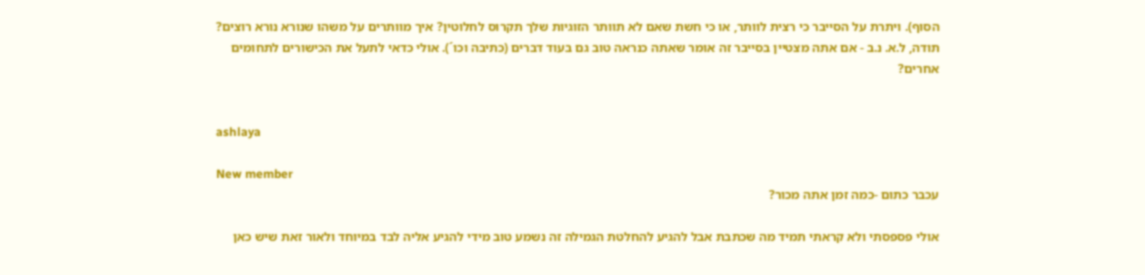הסוף). ויתרת על הסייבר כי רצית לוותר, או כי חשת שאם לא תוותר הזוגיות שלך תקרוס לחלוטין? איך מוותרים על משהו שנורא נורא רוצים? תודה, ל.א. נ.ב - אם אתה מצטיין בסייבר זה אומר שאתה כנראה טוב גם בעוד דברים (כתיבה וכו´). אולי כדאי לתעל את הכישורים לתחומים אחרים?


ashlaya

New member
עכבר כתום -כמה זמן אתה מכור?

אולי פספסתי ולא קראתי תמיד מה שכתבת אבל להגיע להחלטת הגמילה זה נשמע טוב מידי להגיע אליה לבד במיוחד ולאור זאת שיש כאן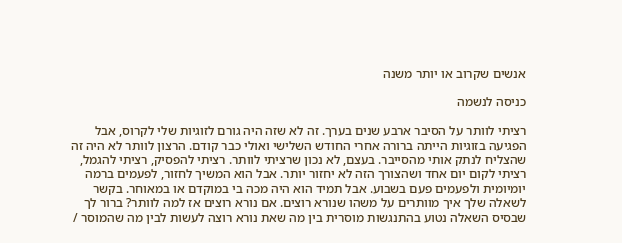אנשים שקרוב או יותר משנה

כניסה לנשמה

רציתי לוותר על הסיבר ארבע שנים בערך. זה לא שזה היה גורם לזוגיות שלי לקרוס, אבל הפגיעה בזוגיות הייתה ברורה אחרי החודש השלישי ואולי כבר קודם. הרצון לוותר לא היה זה שהצליח לנתק אותי מהסייבר. בעצם, לא נכון שרציתי לוותר. רציתי להפסיק, רציתי להגמל, רציתי לקום יום אחד ושהצורך הזה לא יחזור יותר. אבל הוא המשיך לחזור, לפעמים ברמה יומיומית ולפעמים פעם בשבוע. אבל תמיד הוא היה מכה בי במוקדם או במאוחר. בקשר לשאלה שלך איך מוותרים על משהו שנורא רוצים. אם נורא רוצים אז למה לוותר? ברור לך שבסיס השאלה נטוע בהתנגשות מוסרית בין מה שאת נורא רוצה לעשות לבין מה שהמוסר /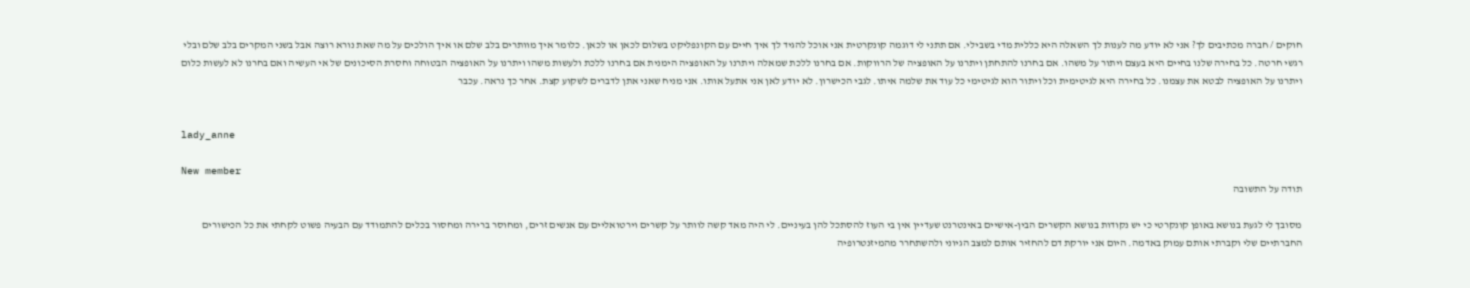חוקים / חברה מכתיבים לך? אני לא יודע מה לענות לך השאלה היא כללית מדי בשבילי. אם תתני לי דוגמה קונקרטית אני אוכל להגיד לך איך חיים עם הקונפליקט בשלום לכאן או לכאן. כלומר איך מוותרים בלב שלם או איך הולכים על מה שאת נורא רוצה אבל בשני המקרים בלב שלם ובלי רגשי חרטה. כל בחירה שלנו בחיים היא בעצם ויתור על משהו. אם בחרנו להתחתן ויתרנו על האופציה של הרווקות. אם בחרנו ללכת שמאלה ויתרנו על האופציה הימנית אם בחרנו ללכת ולעשות משהו ויתרנו על האופציה הבטוחה וחסרת הסיכונים של אי העשיה ואם בחרנו לא לעשות כלום ויתרנו על האופציה לבטא את עצמנו. כל בחירה היא לגיטימית וכל ויתור הוא לגיטימי כל עוד את שלמה איתו. לגבי הכישרון. לא יודע לאן אני אתעל אותו. אני מניח שאני אתן לדברים לשקוע קצת. אחר כך נראה. עכבר


lady_anne

New member
תודה על התשובה

מסובך לי לגעת בנושא באופן קונקרטי כי יש נקודות בנושא הקשרים הבין-אישיים באינטרנט שעדיין אין בי העוז להסתכל להן בעיניים. לי היה מאד קשה לוותר על קשרים וירטואליים עם אנשים זרים, ומחוסר ברירה ומחסור בכלים להתמודד עם הבעיה פשוט לקחתי את כל הכישורים החברתיים שלי וקברתי אותם עמוק באדמה. היום אני יורקת דם להחזיר אותם למצב הגיוני ולהשתחרר מהמיזנטרופיה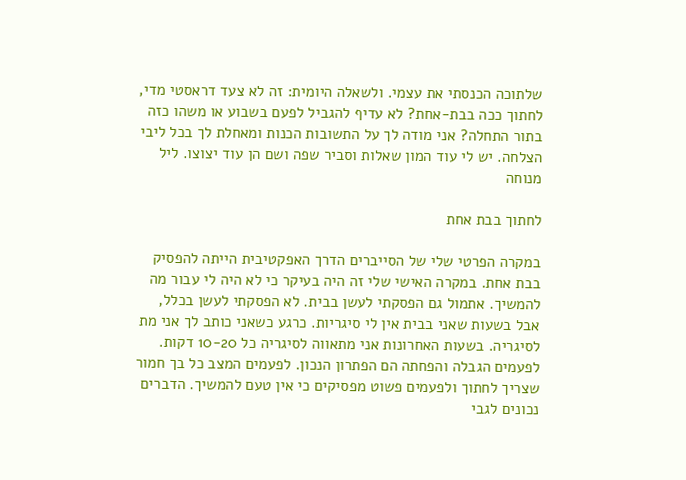שלתוכה הכנסתי את עצמי. ולשאלה היומית: זה לא צעד דראסטי מדי, לחתוך ככה בבת-אחת? לא עדיף להגביל לפעם בשבוע או משהו כזה בתור התחלה? אני מודה לך על התשובות הכנות ומאחלת לך בכל ליבי הצלחה. יש לי עוד המון שאלות וסביר שפה ושם הן עוד יצוצו. ליל מנוחה

לחתוך בבת אחת

במקרה הפרטי שלי של הסייברים הדרך האפקטיבית הייתה להפסיק בבת אחת. במקרה האישי שלי זה היה בעיקר כי לא היה לי עבור מה להמשיך. אתמול גם הפסקתי לעשן בבית. לא הפסקתי לעשן בכלל, אבל בשעות שאני בבית אין לי סיגריות. כרגע כשאני כותב לך אני מת לסיגריה. בשעות האחרונות אני מתאווה לסיגריה כל 10-20 דקות. לפעמים הגבלה והפחתה הם הפתרון הנכון. לפעמים המצב כל בך חמור שצריך לחתוך ולפעמים פשוט מפסיקים כי אין טעם להמשיך. הדברים נכונים לגבי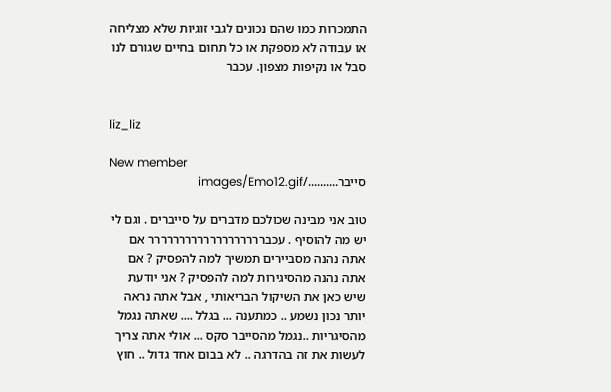התמכרות כמו שהם נכונים לגבי זוגיות שלא מצליחה או עבודה לא מספקת או כל תחום בחיים שגורם לנו סבל או נקיפות מצפון. עכבר


liz_liz

New member
סייבר........../images/Emo12.gif

טוב אני מבינה שכולכם מדברים על סייברים . וגם לי יש מה להוסיף . עכבררררררררררררררררררר אם אתה נהנה מסביירים תמשיך למה להפסיק ? אם אתה נהנה מהסיגירות למה להפסיק ? אני יודעת שיש כאן את השיקול הבריאותי , אבל אתה נראה יותר נכון נשמע .. כמתענה ... בגלל .... שאתה נגמל מהסיגריות ..נגמל מהסייבר סקס ... אולי אתה צריך לעשות את זה בהדרגה .. לא בבום אחד גדול .. חוץ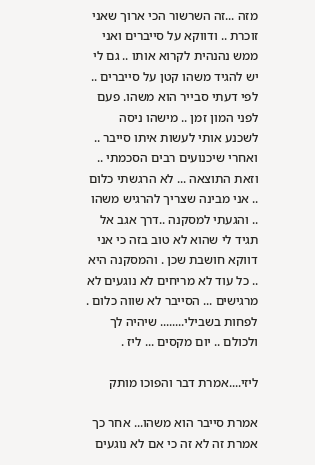מזה ...זה השרשור הכי ארוך שאני זוכרת .. ודווקא על סייברים ואני ממש נהנהית לקרוא אותו .. גם לי יש להגיד משהו קטן על סייברים .. לפי דעתי סבייר הוא משהו. פעם לפני המון זמן .. מישהו ניסה לשכנע אותי לעשות איתו סייבר .. ואחרי שיכנועים רבים הסכמתי .. וזאת התוצאה ... לא הרגשתי כלום .. אני מבינה שצריך להרגיש משהו .. והגעתי למסקנה ..דרך אגב אל תגיד לי שהוא לא טוב בזה כי אני דווקא חושבת שכן . והמסקנה היא .. כל עוד לא מריחים לא נוגעים לא מרגישים ... הסייבר לא שווה כלום . לפחות בשבילי........ שיהיה לך ולכולם .. יום מקסים ... ליז .

ליזי....אמרת דבר והפוכו מותק

אמרת סייבר הוא משהו... אחר כך אמרת זה לא זה כי אם לא נוגעים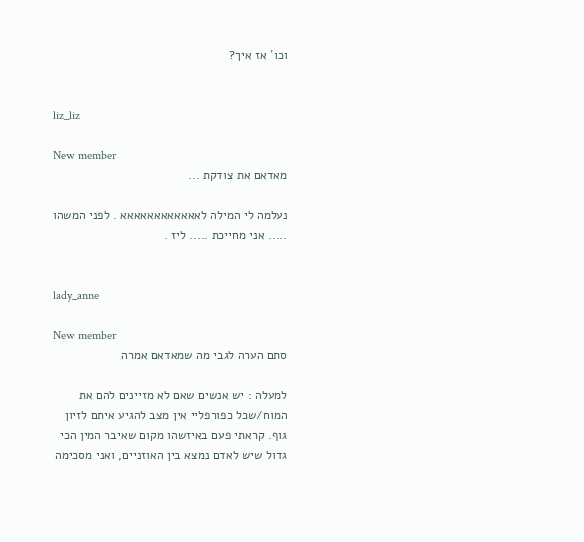וכו´ אז איך?


liz_liz

New member
מאדאם את צודקת ...

נעלמה לי המילה לאאאאאאאאאאאא . לפני המשהו ..... אני מחייכת ..... ליז .


lady_anne

New member
סתם הערה לגבי מה שמאדאם אמרה

למעלה : יש אנשים שאם לא מזיינים להם את המוח/שכל כפורפליי אין מצב להגיע איתם לזיון גוף. קראתי פעם באיזשהו מקום שאיבר המין הכי גדול שיש לאדם נמצא בין האוזניים, ואני מסכימה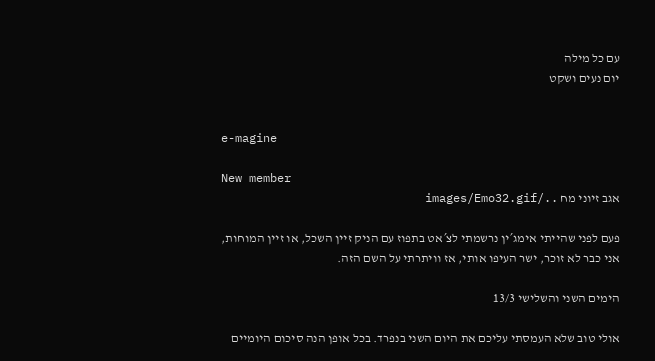עם כל מילה
יום נעים ושקט


e-magine

New member
אגב זיוני מח ../images/Emo32.gif

פעם לפני שהייתי אימג´ין נרשמתי לצ´אט בתפוז עם הניק זיין השכל, או זיין המוחות, אני כבר לא זוכר, ישר העיפו אותי, אז וויתרתי על השם הזה.

הימים השני והשלישי 13/3

אולי טוב שלא העמסתי עליכם את היום השני בנפרד. בכל אופן הנה סיכום היומיים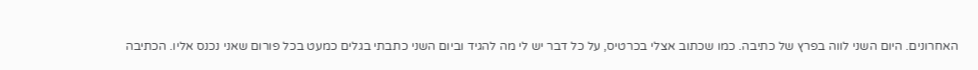האחרונים. היום השני לווה בפרץ של כתיבה. כמו שכתוב אצלי בכרטיס, על כל דבר יש לי מה להגיד וביום השני כתבתי בגלים כמעט בכל פורום שאני נכנס אליו. הכתיבה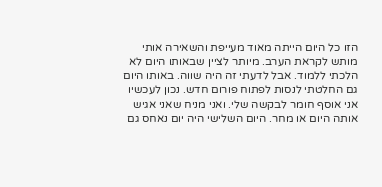הזו כל היום הייתה מאוד מעייפת והשאירה אותי מותש לקראת הערב. מיותר לציין שבאותו היום לא הלכתי ללמוד. אבל לדעתי זה היה שווה. באותו היום גם החלטתי לנסות לפתוח פורום חדש. נכון לעכשיו אני אוסף חומר לבקשה שלי. ואני מניח שאני אגיש אותה היום או מחר. היום השלישי היה יום נאחס גם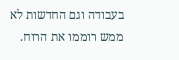בעבודה וגם החדשות לא ממש רוממו את הרוח.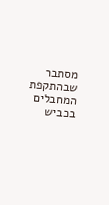מסתבר שבהתקפת המחבלים בכביש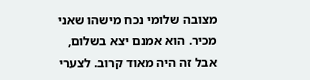מצובה שלומי נכח מישהו שאני מכיר. הוא אמנם יצא בשלום, אבל זה היה מאוד קרוב. לצערי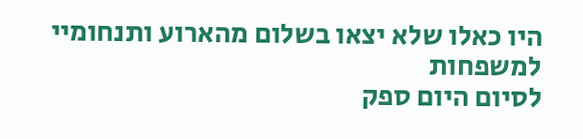היו כאלו שלא יצאו בשלום מהארוע ותנחומיי למשפחות
לסיום היום ספק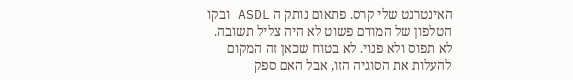האינטרנט שלי קרס. פתאום נותק ה ASDL ובקו הטלפון של המודם פשוט לא היה צליל תשובה. לא תפוס ולא פנוי. לא בטוח שכאן זה המקום להעלות את הסוגיה הזו, אבל האם ספק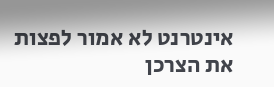אינטרנט לא אמור לפצות את הצרכן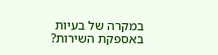במקרה של בעיות באספקת השירות?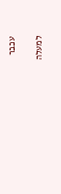עכבר

למעלה